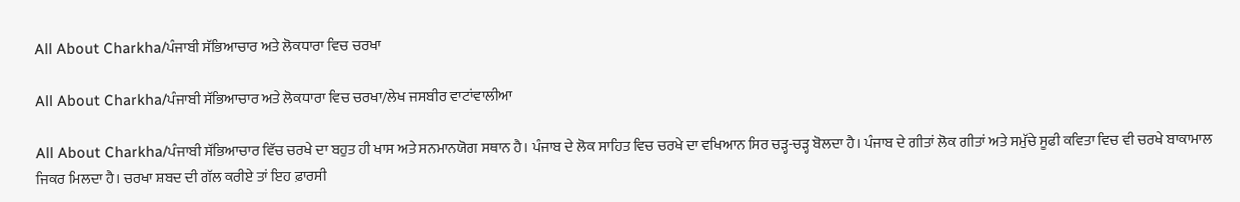All About Charkha/ਪੰਜਾਬੀ ਸੱਭਿਆਚਾਰ ਅਤੇ ਲੋਕਧਾਰਾ ਵਿਚ ਚਰਖਾ

All About Charkha/ਪੰਜਾਬੀ ਸੱਭਿਆਚਾਰ ਅਤੇ ਲੋਕਧਾਰਾ ਵਿਚ ਚਰਖਾ/ਲੇਖ ਜਸਬੀਰ ਵਾਟਾਂਵਾਲੀਆ

All About Charkha/ਪੰਜਾਬੀ ਸੱਭਿਆਚਾਰ ਵਿੱਚ ਚਰਖੇ ਦਾ ਬਹੁਤ ਹੀ ਖਾਸ ਅਤੇ ਸਨਮਾਨਯੋਗ ਸਥਾਨ ਹੈ। ਪੰਜਾਬ ਦੇ ਲੋਕ ਸਾਹਿਤ ਵਿਚ ਚਰਖੇ ਦਾ ਵਖਿਆਨ ਸਿਰ ਚੜ੍ਹ-ਚੜ੍ਹ ਬੋਲਦਾ ਹੈ। ਪੰਜਾਬ ਦੇ ਗੀਤਾਂ ਲੋਕ ਗੀਤਾਂ ਅਤੇ ਸਮੁੱਚੇ ਸੂਫੀ ਕਵਿਤਾ ਵਿਚ ਵੀ ਚਰਖੇ ਬਾਕਾਮਾਲ ਜਿਕਰ ਮਿਲਦਾ ਹੈ। ਚਰਖਾ ਸ਼ਬਦ ਦੀ ਗੱਲ ਕਰੀਏ ਤਾਂ ਇਹ ਫ਼ਾਰਸੀ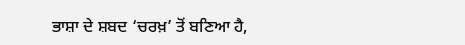ਭਾਸ਼ਾ ਦੇ ਸ਼ਬਦ ‘ਚਰਖ਼’ ਤੋਂ ਬਣਿਆ ਹੈ,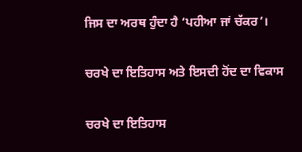ਜਿਸ ਦਾ ਅਰਥ ਹੁੰਦਾ ਹੈ ‘ਪਹੀਆ ਜਾਂ ਚੱਕਰ’।

ਚਰਖੇ ਦਾ ਇਤਿਹਾਸ ਅਤੇ ਇਸਦੀ ਹੋਂਦ ਦਾ ਵਿਕਾਸ

ਚਰਖੇ ਦਾ ਇਤਿਹਾਸ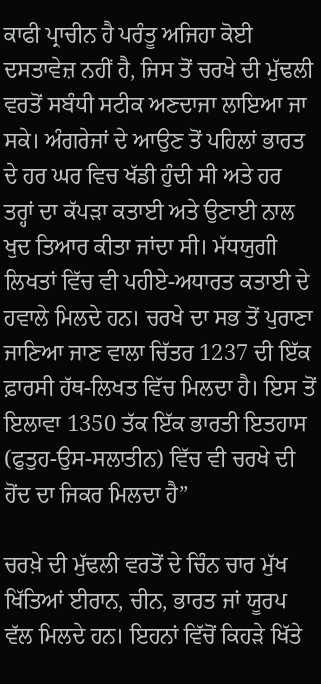ਕਾਫੀ ਪ੍ਰਾਚੀਨ ਹੈ ਪਰੰਤੂ ਅਜਿਹਾ ਕੋਈ ਦਸਤਾਵੇਜ਼ ਨਹੀਂ ਹੈ, ਜਿਸ ਤੋਂ ਚਰਖੇ ਦੀ ਮੁੱਢਲੀ ਵਰਤੋਂ ਸਬੰਧੀ ਸਟੀਕ ਅਣਦਾਜਾ ਲਾਇਆ ਜਾ ਸਕੇ। ਅੰਗਰੇਜਾਂ ਦੇ ਆਉਣ ਤੋਂ ਪਹਿਲਾਂ ਭਾਰਤ ਦੇ ਹਰ ਘਰ ਵਿਚ ਖੱਡੀ ਹੁੰਦੀ ਸੀ ਅਤੇ ਹਰ ਤਰ੍ਹਾਂ ਦਾ ਕੱਪੜਾ ਕਤਾਈ ਅਤੇ ਉਣਾਈ ਨਾਲ ਖੁਦ ਤਿਆਰ ਕੀਤਾ ਜਾਂਦਾ ਸੀ। ਮੱਧਯੁਗੀ ਲਿਖਤਾਂ ਵਿੱਚ ਵੀ ਪਹੀਏ-ਅਧਾਰਤ ਕਤਾਈ ਦੇ ਹਵਾਲੇ ਮਿਲਦੇ ਹਨ। ਚਰਖੇ ਦਾ ਸਭ ਤੋਂ ਪੁਰਾਣਾ ਜਾਣਿਆ ਜਾਣ ਵਾਲਾ ਚਿੱਤਰ 1237 ਦੀ ਇੱਕ ਫ਼ਾਰਸੀ ਹੱਥ-ਲਿਖਤ ਵਿੱਚ ਮਿਲਦਾ ਹੈ। ਇਸ ਤੋਂ ਇਲਾਵਾ 1350 ਤੱਕ ਇੱਕ ਭਾਰਤੀ ਇਤਹਾਸ (ਫੁਤੁਹ-ਉਸ-ਸਲਾਤੀਨ) ਵਿੱਚ ਵੀ ਚਰਖੇ ਦੀ ਹੋਂਦ ਦਾ ਜਿਕਰ ਮਿਲਦਾ ਹੈ”

ਚਰਖ਼ੇ ਦੀ ਮੁੱਢਲੀ ਵਰਤੋਂ ਦੇ ਚਿੰਨ ਚਾਰ ਮੁੱਖ ਖਿੱਤਿਆਂ ਈਰਾਨ, ਚੀਨ, ਭਾਰਤ ਜਾਂ ਯੂਰਪ ਵੱਲ ਮਿਲਦੇ ਹਨ। ਇਹਨਾਂ ਵਿੱਚੋਂ ਕਿਹੜੇ ਖਿੱਤੇ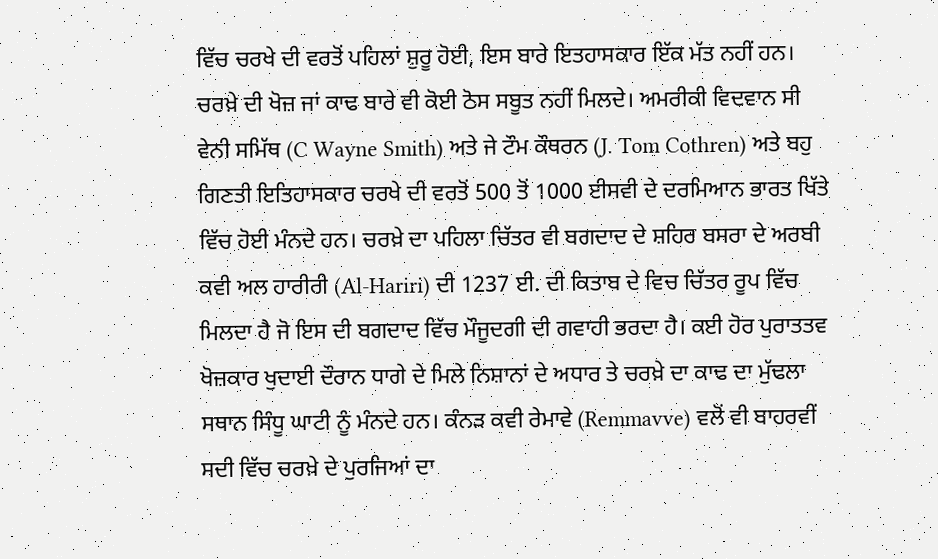ਵਿੱਚ ਚਰਖੇ ਦੀ ਵਰਤੋਂ ਪਹਿਲਾਂ ਸ਼ੁਰੂ ਹੋਈ, ਇਸ ਬਾਰੇ ਇਤਹਾਸਕਾਰ ਇੱਕ ਮੱਤ ਨਹੀਂ ਹਨ। ਚਰਖ਼ੇ ਦੀ ਖੋਜ਼ ਜਾਂ ਕਾਢ ਬਾਰੇ ਵੀ ਕੋਈ ਠੋਸ ਸਬੂਤ ਨਹੀਂ ਮਿਲਦੇ। ਅਮਰੀਕੀ ਵਿਦਵਾਨ ਸੀ ਵੇਨੀ ਸਮਿੱਥ (C Wayne Smith) ਅਤੇ ਜੇ ਟੌਮ ਕੌਥਰਨ (J. Tom Cothren) ਅਤੇ ਬਹੁ ਗਿਣਤੀ ਇਤਿਹਾਸਕਾਰ ਚਰਖੇ ਦੀ ਵਰਤੋਂ 500 ਤੋਂ 1000 ਈਸਵੀ ਦੇ ਦਰਮਿਆਨ ਭਾਰਤ ਖਿੱਤੇ ਵਿੱਚ ਹੋਈ ਮੰਨਦੇ ਹਨ। ਚਰਖ਼ੇ ਦਾ ਪਹਿਲਾ ਚਿੱਤਰ ਵੀ ਬਗਦਾਦ ਦੇ ਸ਼ਹਿਰ ਬਸਰਾ ਦੇ ਅਰਬੀ ਕਵੀ ਅਲ ਹਾਰੀਰੀ (Al-Hariri) ਦੀ 1237 ਈ. ਦੀ ਕਿਤਾਬ ਦੇ ਵਿਚ ਚਿੱਤਰ ਰੂਪ ਵਿੱਚ ਮਿਲਦਾ ਹੈ ਜੋ ਇਸ ਦੀ ਬਗਦਾਦ ਵਿੱਚ ਮੌਜੂਦਗੀ ਦੀ ਗਵਾਹੀ ਭਰਦਾ ਹੈ। ਕਈ ਹੋਰ ਪੁਰਾਤਤਵ ਖੋਜ਼ਕਾਰ ਖੁਦਾਈ ਦੌਰਾਨ ਧਾਗੇ ਦੇ ਮਿਲੇ ਨਿਸ਼ਾਨਾਂ ਦੇ ਅਧਾਰ ਤੇ ਚਰਖ਼ੇ ਦਾ ਕਾਢ ਦਾ ਮੁੱਢਲਾ ਸਥਾਨ ਸਿੰਧੂ ਘਾਟੀ ਨੂੰ ਮੰਨਦੇ ਹਨ। ਕੰਨੜ ਕਵੀ ਰੇਮਾਵੇ (Remmavve) ਵਲੋਂ ਵੀ ਬਾਹਰਵੀਂ ਸਦੀ ਵਿੱਚ ਚਰਖ਼ੇ ਦੇ ਪੁਰਜਿਆਂ ਦਾ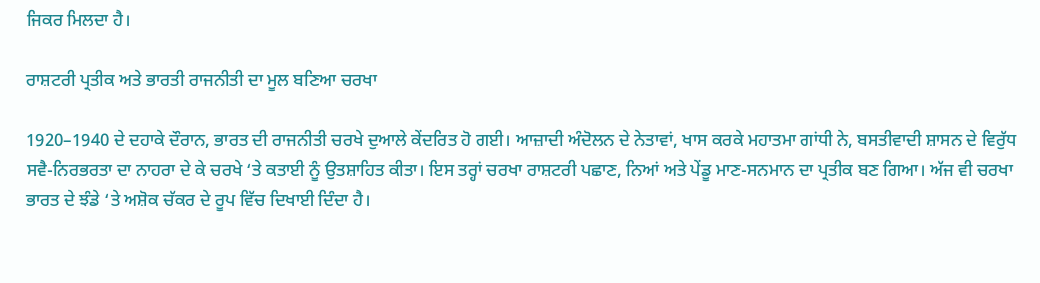ਜਿਕਰ ਮਿਲਦਾ ਹੈ।

ਰਾਸ਼ਟਰੀ ਪ੍ਰਤੀਕ ਅਤੇ ਭਾਰਤੀ ਰਾਜਨੀਤੀ ਦਾ ਮੂਲ ਬਣਿਆ ਚਰਖਾ

1920–1940 ਦੇ ਦਹਾਕੇ ਦੌਰਾਨ, ਭਾਰਤ ਦੀ ਰਾਜਨੀਤੀ ਚਰਖੇ ਦੁਆਲੇ ਕੇਂਦਰਿਤ ਹੋ ਗਈ। ਆਜ਼ਾਦੀ ਅੰਦੋਲਨ ਦੇ ਨੇਤਾਵਾਂ, ਖਾਸ ਕਰਕੇ ਮਹਾਤਮਾ ਗਾਂਧੀ ਨੇ, ਬਸਤੀਵਾਦੀ ਸ਼ਾਸਨ ਦੇ ਵਿਰੁੱਧ ਸਵੈ-ਨਿਰਭਰਤਾ ਦਾ ਨਾਹਰਾ ਦੇ ਕੇ ਚਰਖੇ ‘ਤੇ ਕਤਾਈ ਨੂੰ ਉਤਸ਼ਾਹਿਤ ਕੀਤਾ। ਇਸ ਤਰ੍ਹਾਂ ਚਰਖਾ ਰਾਸ਼ਟਰੀ ਪਛਾਣ, ਨਿਆਂ ਅਤੇ ਪੇਂਡੂ ਮਾਣ-ਸਨਮਾਨ ਦਾ ਪ੍ਰਤੀਕ ਬਣ ਗਿਆ। ਅੱਜ ਵੀ ਚਰਖਾ ਭਾਰਤ ਦੇ ਝੰਡੇ ‘ਤੇ ਅਸ਼ੋਕ ਚੱਕਰ ਦੇ ਰੂਪ ਵਿੱਚ ਦਿਖਾਈ ਦਿੰਦਾ ਹੈ।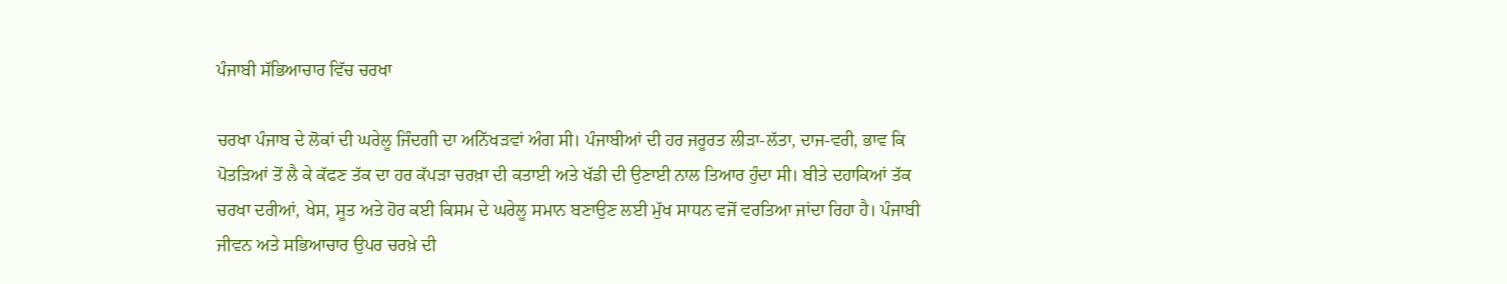ਪੰਜਾਬੀ ਸੱਭਿਆਚਾਰ ਵਿੱਚ ਚਰਖਾ

ਚਰਖਾ ਪੰਜਾਬ ਦੇ ਲੋਕਾਂ ਦੀ ਘਰੇਲੂ ਜਿੰਦਗੀ ਦਾ ਅਨਿੱਖੜਵਾਂ ਅੰਗ ਸੀ। ਪੰਜਾਬੀਆਂ ਦੀ ਹਰ ਜਰੂਰਤ ਲੀੜਾ-ਲੱਤਾ, ਦਾਜ-ਵਰੀ, ਭਾਵ ਕਿ ਪੋਤੜਿਆਂ ਤੋਂ ਲੈ ਕੇ ਕੱਫਣ ਤੱਕ ਦਾ ਹਰ ਕੱਪੜਾ ਚਰਖ਼ਾ ਦੀ ਕਤਾਈ ਅਤੇ ਖੱਡੀ ਦੀ ਉਣਾਈ ਨਾਲ ਤਿਆਰ ਹੁੰਦਾ ਸੀ। ਬੀਤੇ ਦਹਾਕਿਆਂ ਤੱਕ ਚਰਖਾ ਦਰੀਆਂ, ਖੇਸ, ਸੂਤ ਅਤੇ ਹੋਰ ਕਈ ਕਿਸਮ ਦੇ ਘਰੇਲੂ ਸਮਾਨ ਬਣਾਉਣ ਲਈ ਮੁੱਖ ਸਾਧਨ ਵਜੋਂ ਵਰਤਿਆ ਜਾਂਦਾ ਰਿਹਾ ਹੈ। ਪੰਜਾਬੀ ਜੀਵਨ ਅਤੇ ਸਭਿਆਚਾਰ ਉਪਰ ਚਰਖ਼ੇ ਦੀ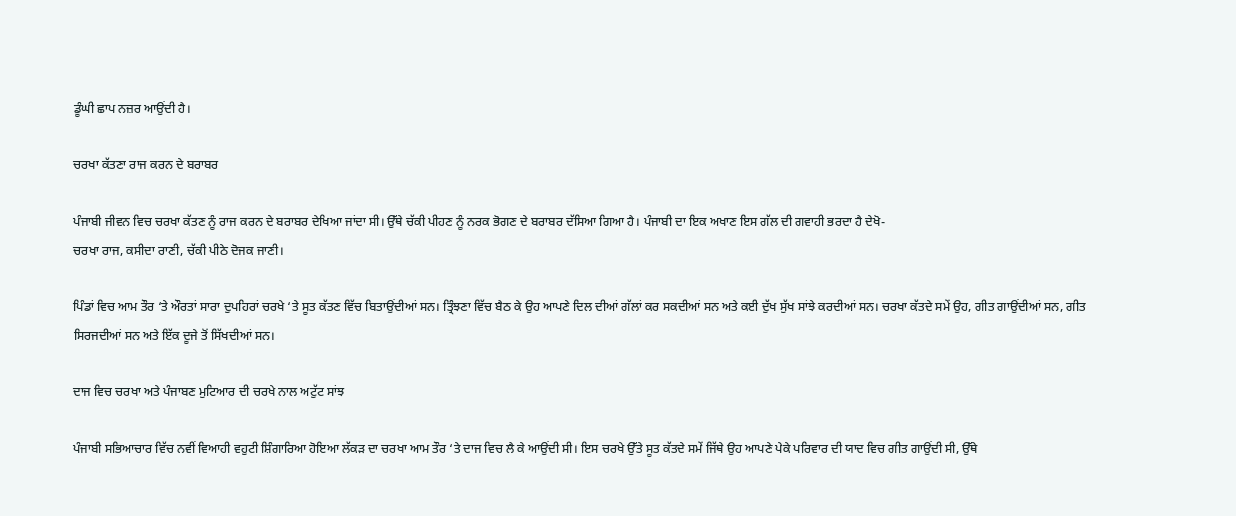ਡੂੰਘੀ ਛਾਪ ਨਜ਼ਰ ਆਉਂਦੀ ਹੈ।

ਚਰਖਾ ਕੱਤਣਾ ਰਾਜ ਕਰਨ ਦੇ ਬਰਾਬਰ

ਪੰਜਾਬੀ ਜੀਵਨ ਵਿਚ ਚਰਖਾ ਕੱਤਣ ਨੂੰ ਰਾਜ ਕਰਨ ਦੇ ਬਰਾਬਰ ਦੇਖਿਆ ਜਾਂਦਾ ਸੀ। ਉੱਥੇ ਚੱਕੀ ਪੀਹਣ ਨੂੰ ਨਰਕ ਭੋਗਣ ਦੇ ਬਰਾਬਰ ਦੱਸਿਆ ਗਿਆ ਹੈ। ਪੰਜਾਬੀ ਦਾ ਇਕ ਅਖਾਣ ਇਸ ਗੱਲ ਦੀ ਗਵਾਹੀ ਭਰਦਾ ਹੈ ਦੇਖੋ-
ਚਰਖਾ ਰਾਜ, ਕਸੀਦਾ ਰਾਣੀ, ਚੱਕੀ ਪੀਠੇ ਦੋਜਕ ਜਾਣੀ।

ਪਿੰਡਾਂ ਵਿਚ ਆਮ ਤੌਰ ‘ਤੇ ਔਰਤਾਂ ਸਾਰਾ ਦੁਪਹਿਰਾਂ ਚਰਖੇ ‘ਤੇ ਸੂਤ ਕੱਤਣ ਵਿੱਚ ਬਿਤਾਉਂਦੀਆਂ ਸਨ। ਤ੍ਰਿੰਝਣਾ ਵਿੱਚ ਬੈਠ ਕੇ ਉਹ ਆਪਣੇ ਦਿਲ ਦੀਆਂ ਗੱਲਾਂ ਕਰ ਸਕਦੀਆਂ ਸਨ ਅਤੇ ਕਈ ਦੁੱਖ ਸੁੱਖ ਸਾਂਝੇ ਕਰਦੀਆਂ ਸਨ। ਚਰਖਾ ਕੱਤਦੇ ਸਮੇਂ ਉਹ, ਗੀਤ ਗਾਉਂਦੀਆਂ ਸਨ, ਗੀਤ ਸਿਰਜਦੀਆਂ ਸਨ ਅਤੇ ਇੱਕ ਦੂਜੇ ਤੋਂ ਸਿੱਖਦੀਆਂ ਸਨ।

ਦਾਜ ਵਿਚ ਚਰਖਾ ਅਤੇ ਪੰਜਾਬਣ ਮੁਟਿਆਰ ਦੀ ਚਰਖੇ ਨਾਲ ਅਟੁੱਟ ਸਾਂਝ

ਪੰਜਾਬੀ ਸਭਿਆਚਾਰ ਵਿੱਚ ਨਵੀਂ ਵਿਆਹੀ ਵਹੁਟੀ ਸ਼ਿੰਗਾਰਿਆ ਹੋਇਆ ਲੱਕੜ ਦਾ ਚਰਖਾ ਆਮ ਤੌਰ ‘ਤੇ ਦਾਜ ਵਿਚ ਲੈ ਕੇ ਆਉਂਦੀ ਸੀ। ਇਸ ਚਰਖੇ ਉੱਤੇ ਸੂਤ ਕੱਤਦੇ ਸਮੇਂ ਜਿੱਥੇ ਉਹ ਆਪਣੇ ਪੇਕੇ ਪਰਿਵਾਰ ਦੀ ਯਾਦ ਵਿਚ ਗੀਤ ਗਾਉਂਦੀ ਸੀ, ਉੱਥੇ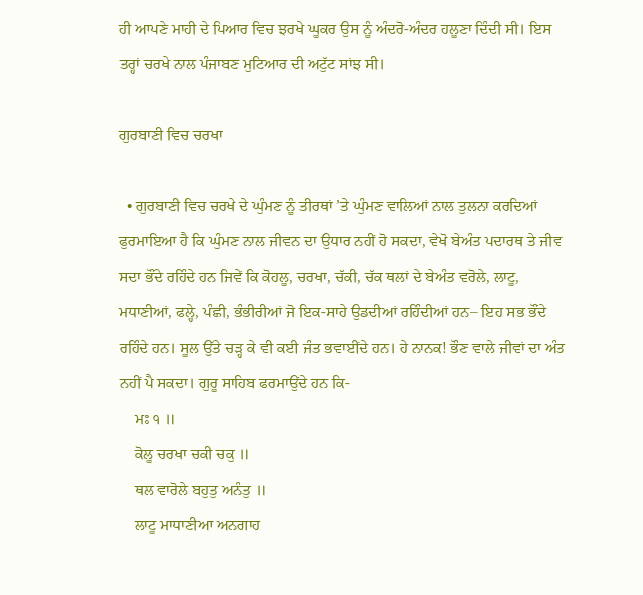ਹੀ ਆਪਣੇ ਮਾਹੀ ਦੇ ਪਿਆਰ ਵਿਚ ਝਰਖੇ ਘੂਕਰ ਉਸ ਨੂੰ ਅੰਦਰੋ-ਅੰਦਰ ਹਲੂਣਾ ਦਿੰਦੀ ਸੀ। ਇਸ ਤਰ੍ਹਾਂ ਚਰਖੇ ਨਾਲ ਪੰਜਾਬਣ ਮੁਟਿਆਰ ਦੀ ਅਟੁੱਟ ਸਾਂਝ ਸੀ।

ਗੁਰਬਾਣੀ ਵਿਚ ਚਰਖਾ

  • ਗੁਰਬਾਣੀ ਵਿਚ ਚਰਖੇ ਦੇ ਘੁੰਮਣ ਨੂੰ ਤੀਰਥਾਂ ’ਤੇ ਘੁੰਮਣ ਵਾਲਿਆਂ ਨਾਲ ਤੁਲਨਾ ਕਰਦਿਆਂ ਫੁਰਮਾਇਆ ਹੈ ਕਿ ਘੁੰਮਣ ਨਾਲ ਜੀਵਨ ਦਾ ਉਧਾਰ ਨਹੀਂ ਹੋ ਸਕਦਾ, ਵੇਖੋ ਬੇਅੰਤ ਪਦਾਰਥ ਤੇ ਜੀਵ ਸਦਾ ਭੌਂਦੇ ਰਹਿੰਦੇ ਹਨ ਜਿਵੇਂ ਕਿ ਕੋਹਲੂ, ਚਰਖਾ, ਚੱਕੀ, ਚੱਕ ਥਲਾਂ ਦੇ ਬੇਅੰਤ ਵਰੋਲੇ, ਲਾਟੂ, ਮਧਾਣੀਆਂ, ਫਲ੍ਹੇ, ਪੰਛੀ, ਭੰਭੀਰੀਆਂ ਜੋ ਇਕ-ਸਾਹੇ ਉਡਦੀਆਂ ਰਹਿੰਦੀਆਂ ਹਨ– ਇਹ ਸਭ ਭੌਂਦੇ ਰਹਿੰਦੇ ਹਨ। ਸੂਲ ਉੱਤੇ ਚੜ੍ਹ ਕੇ ਵੀ ਕਈ ਜੰਤ ਭਵਾਈਂਦੇ ਹਨ। ਹੇ ਨਾਨਕ! ਭੌਣ ਵਾਲੇ ਜੀਵਾਂ ਦਾ ਅੰਤ ਨਹੀਂ ਪੈ ਸਕਦਾ। ਗੁਰੂ ਸਾਹਿਬ ਫਰਮਾਉਂਦੇ ਹਨ ਕਿ-
    ਮਃ ੧ ॥
    ਕੋਲੂ ਚਰਖਾ ਚਕੀ ਚਕੁ ॥
    ਥਲ ਵਾਰੋਲੇ ਬਹੁਤੁ ਅਨੰਤੁ ॥
    ਲਾਟੂ ਮਾਧਾਣੀਆ ਅਨਗਾਹ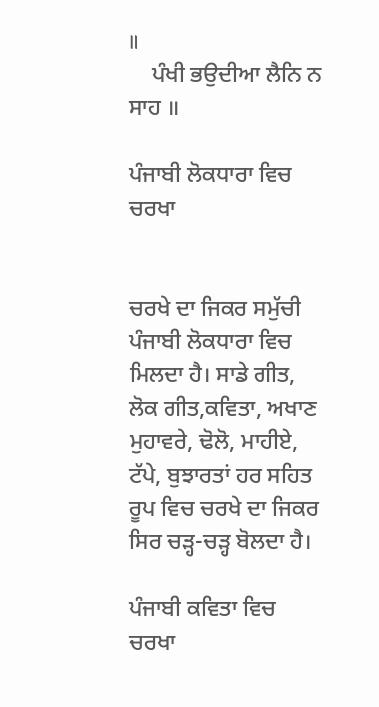॥
    ਪੰਖੀ ਭਉਦੀਆ ਲੈਨਿ ਨ ਸਾਹ ॥

ਪੰਜਾਬੀ ਲੋਕਧਾਰਾ ਵਿਚ ਚਰਖਾ


ਚਰਖੇ ਦਾ ਜਿਕਰ ਸਮੁੱਚੀ ਪੰਜਾਬੀ ਲੋਕਧਾਰਾ ਵਿਚ ਮਿਲਦਾ ਹੈ। ਸਾਡੇ ਗੀਤ, ਲੋਕ ਗੀਤ,ਕਵਿਤਾ, ਅਖਾਣ ਮੁਹਾਵਰੇ, ਢੋਲੋ, ਮਾਹੀਏ, ਟੱਪੇ, ਬੁਝਾਰਤਾਂ ਹਰ ਸਹਿਤ ਰੂਪ ਵਿਚ ਚਰਖੇ ਦਾ ਜਿਕਰ ਸਿਰ ਚੜ੍ਹ-ਚੜ੍ਹ ਬੋਲਦਾ ਹੈ।

ਪੰਜਾਬੀ ਕਵਿਤਾ ਵਿਚ ਚਰਖਾ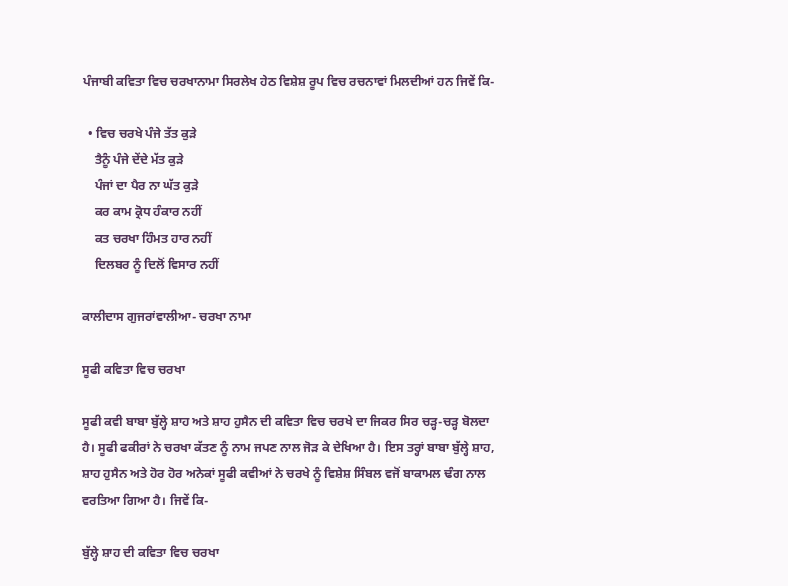ਪੰਜਾਬੀ ਕਵਿਤਾ ਵਿਚ ਚਰਖਾਨਾਮਾ ਸਿਰਲੇਖ ਹੇਠ ਵਿਸ਼ੇਸ਼ ਰੂਪ ਵਿਚ ਰਚਨਾਵਾਂ ਮਿਲਦੀਆਂ ਹਨ ਜਿਵੇਂ ਕਿ-

  • ਵਿਚ ਚਰਖੇ ਪੰਜੇ ਤੱਤ ਕੁੜੇ
    ਤੈਨੂੰ ਪੰਜੇ ਦੇਂਦੇ ਮੱਤ ਕੁੜੇ
    ਪੰਜਾਂ ਦਾ ਪੈਰ ਨਾ ਘੱਤ ਕੁੜੇ
    ਕਰ ਕਾਮ ਕ੍ਰੋਧ ਹੰਕਾਰ ਨਹੀਂ
    ਕਤ ਚਰਖਾ ਹਿੰਮਤ ਹਾਰ ਨਹੀਂ
    ਦਿਲਬਰ ਨੂੰ ਦਿਲੋਂ ਵਿਸਾਰ ਨਹੀਂ

ਕਾਲੀਦਾਸ ਗੁਜਰਾਂਵਾਲੀਆ- ਚਰਖਾ ਨਾਮਾ

ਸੂਫੀ ਕਵਿਤਾ ਵਿਚ ਚਰਖਾ

ਸੂਫੀ ਕਵੀ ਬਾਬਾ ਬੁੱਲ੍ਹੇ ਸ਼ਾਹ ਅਤੇ ਸ਼ਾਹ ਹੁਸੈਨ ਦੀ ਕਵਿਤਾ ਵਿਚ ਚਰਖੇ ਦਾ ਜਿਕਰ ਸਿਰ ਚੜ੍ਹ-ਚੜ੍ਹ ਬੋਲਦਾ ਹੈ। ਸੂਫੀ ਫਕੀਰਾਂ ਨੇ ਚਰਖਾ ਕੱਤਣ ਨੂੰ ਨਾਮ ਜਪਣ ਨਾਲ ਜੋੜ ਕੇ ਦੇਖਿਆ ਹੈ। ਇਸ ਤਰ੍ਹਾਂ ਬਾਬਾ ਬੁੱਲ੍ਹੇ ਸ਼ਾਹ, ਸ਼ਾਹ ਹੁਸੈਨ ਅਤੇ ਹੋਰ ਹੋਰ ਅਨੇਕਾਂ ਸੂਫੀ ਕਵੀਆਂ ਨੇ ਚਰਖੇ ਨੂੰ ਵਿਸ਼ੇਸ਼ ਸਿੰਬਲ ਵਜੋਂ ਬਾਕਾਮਲ ਢੰਗ ਨਾਲ ਵਰਤਿਆ ਗਿਆ ਹੈ। ਜਿਵੇਂ ਕਿ-

ਬੁੱਲ੍ਹੇ ਸ਼ਾਹ ਦੀ ਕਵਿਤਾ ਵਿਚ ਚਰਖਾ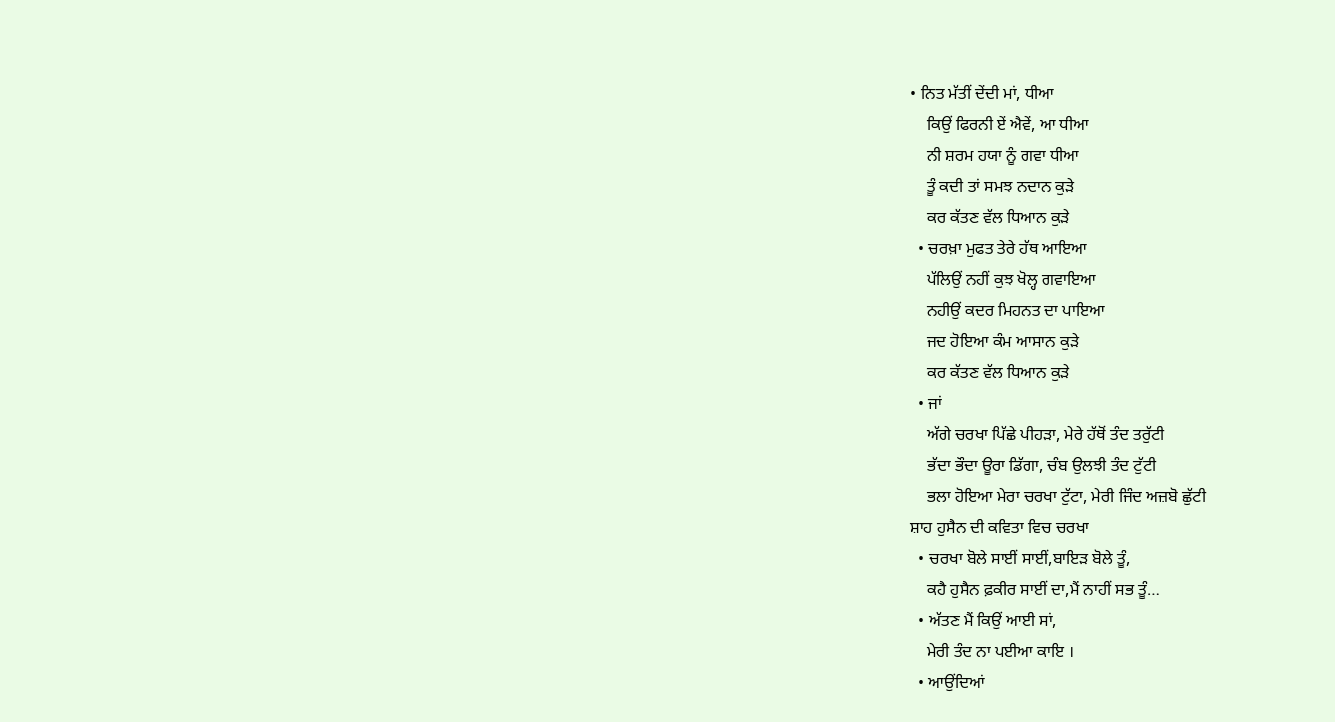• ਨਿਤ ਮੱਤੀਂ ਦੇਂਦੀ ਮਾਂ, ਧੀਆ
    ਕਿਉਂ ਫਿਰਨੀ ਏਂ ਐਵੇਂ, ਆ ਧੀਆ
    ਨੀ ਸ਼ਰਮ ਹਯਾ ਨੂੰ ਗਵਾ ਧੀਆ
    ਤੂੰ ਕਦੀ ਤਾਂ ਸਮਝ ਨਦਾਨ ਕੁੜੇ
    ਕਰ ਕੱਤਣ ਵੱਲ ਧਿਆਨ ਕੁੜੇ
  • ਚਰਖ਼ਾ ਮੁਫਤ ਤੇਰੇ ਹੱਥ ਆਇਆ
    ਪੱਲਿਉਂ ਨਹੀਂ ਕੁਝ ਖੋਲ੍ਹ ਗਵਾਇਆ
    ਨਹੀਉਂ ਕਦਰ ਮਿਹਨਤ ਦਾ ਪਾਇਆ
    ਜਦ ਹੋਇਆ ਕੰਮ ਆਸਾਨ ਕੁੜੇ
    ਕਰ ਕੱਤਣ ਵੱਲ ਧਿਆਨ ਕੁੜੇ
  • ਜਾਂ
    ਅੱਗੇ ਚਰਖਾ ਪਿੱਛੇ ਪੀਹੜਾ, ਮੇਰੇ ਹੱਥੋਂ ਤੰਦ ਤਰੁੱਟੀ
    ਭੱਦਾ ਭੌਦਾ ਊਰਾ ਡਿੱਗਾ, ਚੰਬ ਉਲਝੀ ਤੰਦ ਟੁੱਟੀ
    ਭਲਾ ਹੋਇਆ ਮੇਰਾ ਚਰਖਾ ਟੁੱਟਾ, ਮੇਰੀ ਜਿੰਦ ਅਜ਼ਬੋ ਛੁੱਟੀ
ਸ਼ਾਹ ਹੁਸੈਨ ਦੀ ਕਵਿਤਾ ਵਿਚ ਚਰਖਾ
  • ਚਰਖਾ ਬੋਲੇ ਸਾਈਂ ਸਾਈਂ,ਬਾਇੜ ਬੋਲੇ ਤੂੰ,
    ਕਹੈ ਹੁਸੈਨ ਫ਼ਕੀਰ ਸਾਈਂ ਦਾ,ਮੈਂ ਨਾਹੀਂ ਸਭ ਤੂੰ…
  • ਅੱਤਣ ਮੈਂ ਕਿਉਂ ਆਈ ਸਾਂ,
    ਮੇਰੀ ਤੰਦ ਨਾ ਪਈਆ ਕਾਇ ।
  • ਆਉਂਦਿਆਂ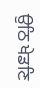ਉਠਿ ਖੇਡਣਿ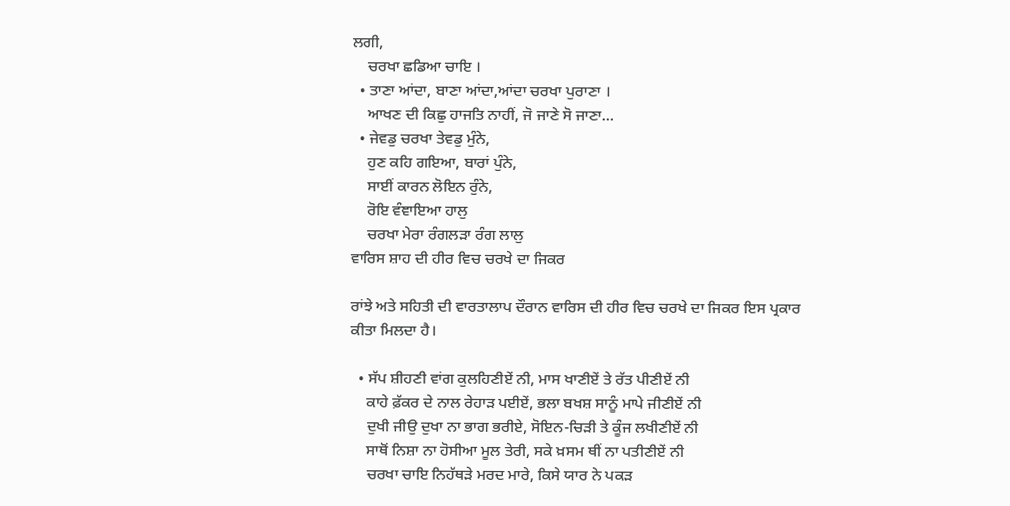ਲਗੀ,
    ਚਰਖਾ ਛਡਿਆ ਚਾਇ ।
  • ਤਾਣਾ ਆਂਦਾ, ਬਾਣਾ ਆਂਦਾ,ਆਂਦਾ ਚਰਖਾ ਪੁਰਾਣਾ ।
    ਆਖਣ ਦੀ ਕਿਛੁ ਹਾਜਤਿ ਨਾਹੀਂ, ਜੋ ਜਾਣੇ ਸੋ ਜਾਣਾ…
  • ਜੇਵਡੁ ਚਰਖਾ ਤੇਵਡੁ ਮੁੰਨੇ,
    ਹੁਣ ਕਹਿ ਗਇਆ, ਬਾਰਾਂ ਪੁੰਨੇ,
    ਸਾਈਂ ਕਾਰਨ ਲੋਇਨ ਰੁੰਨੇ,
    ਰੋਇ ਵੰਞਾਇਆ ਹਾਲੁ
    ਚਰਖਾ ਮੇਰਾ ਰੰਗਲੜਾ ਰੰਗ ਲਾਲੁ
ਵਾਰਿਸ ਸ਼ਾਹ ਦੀ ਹੀਰ ਵਿਚ ਚਰਖੇ ਦਾ ਜਿਕਰ

ਰਾਂਝੇ ਅਤੇ ਸਹਿਤੀ ਦੀ ਵਾਰਤਾਲਾਪ ਦੌਰਾਨ ਵਾਰਿਸ ਦੀ ਹੀਰ ਵਿਚ ਚਰਖੇ ਦਾ ਜਿਕਰ ਇਸ ਪ੍ਰਕਾਰ ਕੀਤਾ ਮਿਲਦਾ ਹੈ।

  • ਸੱਪ ਸ਼ੀਹਣੀ ਵਾਂਗ ਕੁਲਹਿਣੀਏਂ ਨੀ, ਮਾਸ ਖਾਣੀਏਂ ਤੇ ਰੱਤ ਪੀਣੀਏਂ ਨੀ
    ਕਾਹੇ ਫ਼ੱਕਰ ਦੇ ਨਾਲ ਰੇਹਾੜ ਪਈਏਂ, ਭਲਾ ਬਖਸ਼ ਸਾਨੂੰ ਮਾਪੇ ਜੀਣੀਏਂ ਨੀ
    ਦੁਖੀ ਜੀਉ ਦੁਖਾ ਨਾ ਭਾਗ ਭਰੀਏ, ਸੋਇਨ-ਚਿੜੀ ਤੇ ਕੂੰਜ ਲਖੀਣੀਏਂ ਨੀ
    ਸਾਥੋਂ ਨਿਸ਼ਾ ਨਾ ਹੋਸੀਆ ਮੂਲ ਤੇਰੀ, ਸਕੇ ਖ਼ਸਮ ਥੀਂ ਨਾ ਪਤੀਣੀਏਂ ਨੀ
    ਚਰਖਾ ਚਾਇ ਨਿਹੱਥੜੇ ਮਰਦ ਮਾਰੇ, ਕਿਸੇ ਯਾਰ ਨੇ ਪਕੜ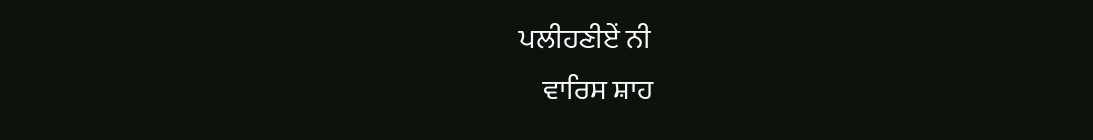ਪਲੀਹਣੀਏਂ ਨੀ
    ਵਾਰਿਸ ਸ਼ਾਹ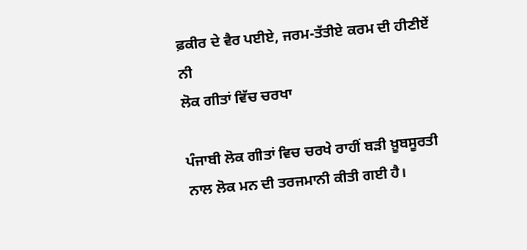ਫ਼ਕੀਰ ਦੇ ਵੈਰ ਪਈਏ, ਜਰਮ-ਤੱਤੀਏ ਕਰਮ ਦੀ ਹੀਣੀਏਂ ਨੀ
ਲੋਕ ਗੀਤਾਂ ਵਿੱਚ ਚਰਖਾ

ਪੰਜਾਬੀ ਲੋਕ ਗੀਤਾਂ ਵਿਚ ਚਰਖੇ ਰਾਹੀਂ ਬੜੀ ਖ਼ੂਬਸੂਰਤੀ ਨਾਲ ਲੋਕ ਮਨ ਦੀ ਤਰਜਮਾਨੀ ਕੀਤੀ ਗਈ ਹੈ।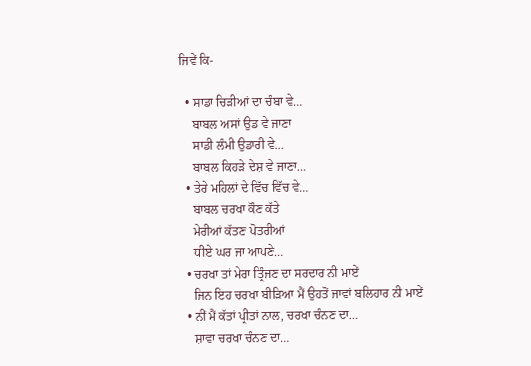ਜਿਵੇਂ ਕਿ-

  • ਸਾਡਾ ਚਿੜੀਆਂ ਦਾ ਚੰਬਾ ਵੇ…
    ਬਾਬਲ ਅਸਾਂ ਉਡ ਵੇ ਜਾਣਾ
    ਸਾਡੀ ਲੰਮੀ ਉਡਾਰੀ ਵੇ…
    ਬਾਬਲ ਕਿਹੜੇ ਦੇਸ਼ ਵੇ ਜਾਣਾ…
  • ਤੇਰੇ ਮਹਿਲਾਂ ਦੇ ਵਿੱਚ ਵਿੱਚ ਵੇ…
    ਬਾਬਲ ਚਰਖਾ ਕੌਣ ਕੱਤੇ
    ਮੇਰੀਆਂ ਕੱਤਣ ਪੋਤਰੀਆਂ
    ਧੀਏ ਘਰ ਜਾ ਆਪਣੇ…
  • ਚਰਖਾ ਤਾਂ ਮੇਰਾ ਤ੍ਰਿੰਜਣ ਦਾ ਸਰਦਾਰ ਨੀ ਮਾਏਂ
    ਜਿਨ ਇਹ ਚਰਖਾ ਬੀੜਿਆ ਮੈਂ ਉਹਤੋਂ ਜਾਵਾਂ ਬਲਿਹਾਰ ਨੀ ਮਾਏਂ
  • ਨੀਂ ਮੈਂ ਕੱਤਾਂ ਪ੍ਰੀਤਾਂ ਨਾਲ, ਚਰਖਾ ਚੰਨਣ ਦਾ…
    ਸ਼ਾਵਾ ਚਰਖਾ ਚੰਨਣ ਦਾ…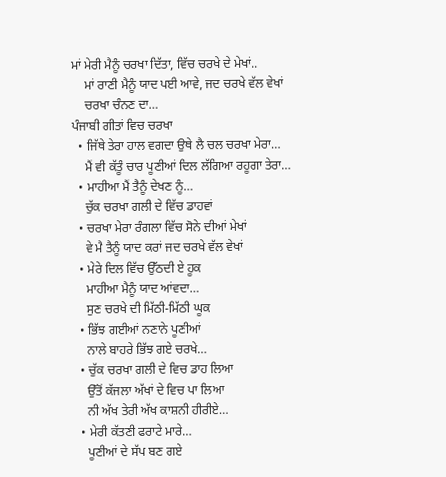ਮਾਂ ਮੇਰੀ ਮੈਨੂੰ ਚਰਖਾ ਦਿੱਤਾ, ਵਿੱਚ ਚਰਖੇ ਦੇ ਮੇਖਾਂ..
    ਮਾਂ ਰਾਣੀ ਮੈਨੂੰ ਯਾਦ ਪਈ ਆਵੇ, ਜਦ ਚਰਖੇ ਵੱਲ ਵੇਖਾਂ
    ਚਰਖਾ ਚੰਨਣ ਦਾ…
ਪੰਜਾਬੀ ਗੀਤਾਂ ਵਿਚ ਚਰਖਾ
  • ਜਿੱਥੇ ਤੇਰਾ ਹਾਲ ਵਗਦਾ ਉਥੇ ਲੈ ਚਲ ਚਰਖਾ ਮੇਰਾ…
    ਮੈਂ ਵੀ ਕੱਤੂੰ ਚਾਰ ਪੂਣੀਆਂ ਦਿਲ ਲੱਗਿਆ ਰਹੂਗਾ ਤੇਰਾ…
  • ਮਾਹੀਆ ਮੈਂ ਤੈਨੂੰ ਦੇਖਣ ਨੂੰ…
    ਚੁੱਕ ਚਰਖਾ ਗਲੀ ਦੇ ਵਿੱਚ ਡਾਹਵਾਂ
  • ਚਰਖਾ ਮੇਰਾ ਰੰਗਲਾ ਵਿੱਚ ਸੋਨੇ ਦੀਆਂ ਮੇਖਾਂ
    ਵੇ ਮੈ ਤੈਨੂੰ ਯਾਦ ਕਰਾਂ ਜਦ ਚਰਖੇ ਵੱਲ ਵੇਖਾਂ
  • ਮੇਰੇ ਦਿਲ ਵਿੱਚ ਉੱਠਦੀ ਏ ਹੂਕ
    ਮਾਹੀਆ ਮੈਨੂੰ ਯਾਦ ਆਂਵਦਾ…
    ਸੁਣ ਚਰਖੇ ਦੀ ਮਿੱਠੀ-ਮਿੱਠੀ ਘੂਕ
  • ਭਿੱਝ ਗਈਆਂ ਨਣਾਨੇ ਪੂਣੀਆਂ
    ਨਾਲੇ ਬਾਹਰੇ ਭਿੱਝ ਗਏ ਚਰਖੇ…
  • ਚੁੱਕ ਚਰਖਾ ਗਲੀ ਦੇ ਵਿਚ ਡਾਹ ਲਿਆ
    ਉੱਤੋਂ ਕੱਜਲਾ ਅੱਖਾਂ ਦੇ ਵਿਚ ਪਾ ਲਿਆ
    ਨੀ ਅੱਖ ਤੇਰੀ ਅੱਖ ਕਾਸ਼ਨੀ ਹੀਰੀਏ…
  • ਮੇਰੀ ਕੱਤਣੀ ਫਰਾਟੇ ਮਾਰੇ…
    ਪੂਣੀਆਂ ਦੇ ਸੱਪ ਬਣ ਗਏ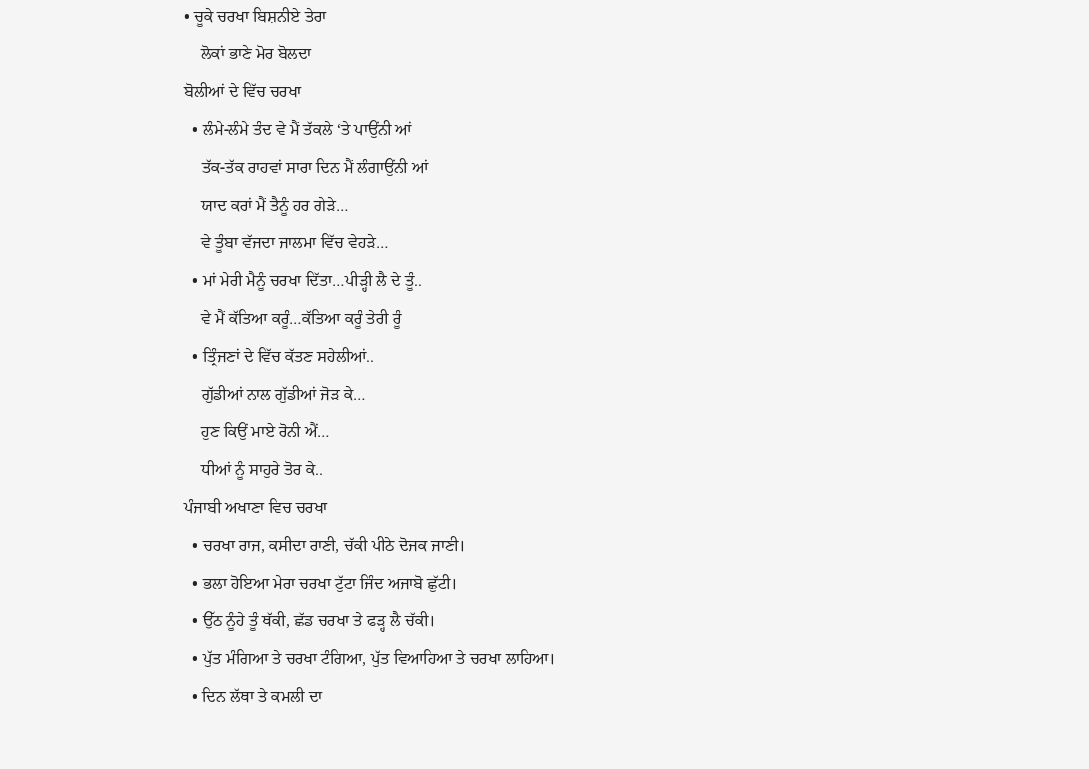• ਚੂਕੇ ਚਰਖਾ ਬਿਸ਼ਨੀਏ ਤੇਰਾ
    ਲੋਕਾਂ ਭਾਣੇ ਮੋਰ ਬੋਲਦਾ
ਬੋਲੀਆਂ ਦੇ ਵਿੱਚ ਚਰਖਾ
  • ਲੰਮੇ-ਲੰਮੇ ਤੰਦ ਵੇ ਮੈਂ ਤੱਕਲੇ ‘ਤੇ ਪਾਉਂਨੀ ਆਂ
    ਤੱਕ-ਤੱਕ ਰਾਹਵਾਂ ਸਾਰਾ ਦਿਨ ਮੈਂ ਲੰਗਾਉਂਨੀ ਆਂ
    ਯਾਦ ਕਰਾਂ ਮੈਂ ਤੈਨੂੰ ਹਰ ਗੇੜੇ…
    ਵੇ ਤੂੰਬਾ ਵੱਜਦਾ ਜਾਲਮਾ ਵਿੱਚ ਵੇਹੜੇ…
  • ਮਾਂ ਮੇਰੀ ਮੈਨੂੰ ਚਰਖਾ ਦਿੱਤਾ…ਪੀੜ੍ਹੀ ਲੈ ਦੇ ਤੂੰ..
    ਵੇ ਮੈਂ ਕੱਤਿਆ ਕਰੂੰ…ਕੱਤਿਆ ਕਰੂੰ ਤੇਰੀ ਰੂੰ
  • ਤ੍ਰਿੰਜਣਾਂ ਦੇ ਵਿੱਚ ਕੱਤਣ ਸਹੇਲੀਆਂ..
    ਗੁੱਡੀਆਂ ਨਾਲ ਗੁੱਡੀਆਂ ਜੋੜ ਕੇ…
    ਹੁਣ ਕਿਉਂ ਮਾਏ ਰੋਨੀ ਐਂ…
    ਧੀਆਂ ਨੂੰ ਸਾਹੁਰੇ ਤੋਰ ਕੇ..
ਪੰਜਾਬੀ ਅਖਾਣਾ ਵਿਚ ਚਰਖਾ
  • ਚਰਖਾ ਰਾਜ, ਕਸੀਦਾ ਰਾਣੀ, ਚੱਕੀ ਪੀਠੇ ਦੋਜਕ ਜਾਣੀ।
  • ਭਲਾ ਹੋਇਆ ਮੇਰਾ ਚਰਖਾ ਟੁੱਟਾ ਜਿੰਦ ਅਜਾਬੋ ਛੁੱਟੀ।
  • ਉੱਠ ਨੂੰਹੇ ਤੂੰ ਥੱਕੀ, ਛੱਡ ਚਰਖਾ ਤੇ ਫੜ੍ਹ ਲੈ ਚੱਕੀ।
  • ਪੁੱਤ ਮੰਗਿਆ ਤੇ ਚਰਖਾ ਟੰਗਿਆ, ਪੁੱਤ ਵਿਆਹਿਆ ਤੇ ਚਰਖਾ ਲਾਹਿਆ।
  • ਦਿਨ ਲੱਥਾ ਤੇ ਕਮਲੀ ਦਾ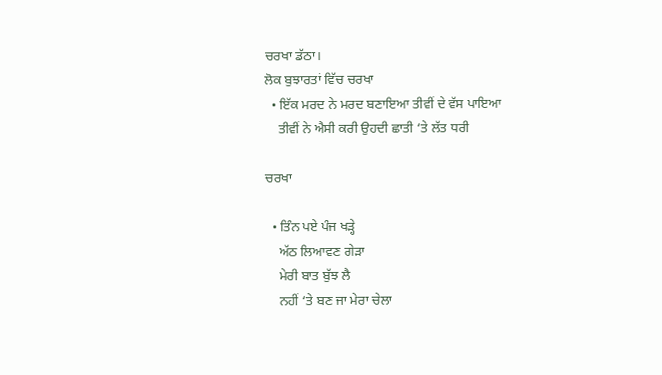ਚਰਖਾ ਡੱਠਾ।
ਲੋਕ ਬੁਝਾਰਤਾਂ ਵਿੱਚ ਚਰਖਾ
  • ਇੱਕ ਮਰਦ ਨੇ ਮਰਦ ਬਣਾਇਆ ਤੀਵੀਂ ਦੇ ਵੱਸ ਪਾਇਆ
    ਤੀਵੀਂ ਨੇ ਐਸੀ ਕਰੀ ਉਹਦੀ ਛਾਤੀ ‘ਤੇ ਲੱਤ ਧਰੀ

ਚਰਖਾ

  • ਤਿੰਨ ਪਏ ਪੰਜ ਖੜ੍ਹੇ
    ਅੱਠ ਲਿਆਵਣ ਗੇੜਾ
    ਮੇਰੀ ਬਾਤ ਬੁੱਝ ਲੈ
    ਨਹੀਂ ‘ਤੇ ਬਣ ਜਾ ਮੇਰਾ ਚੇਲਾ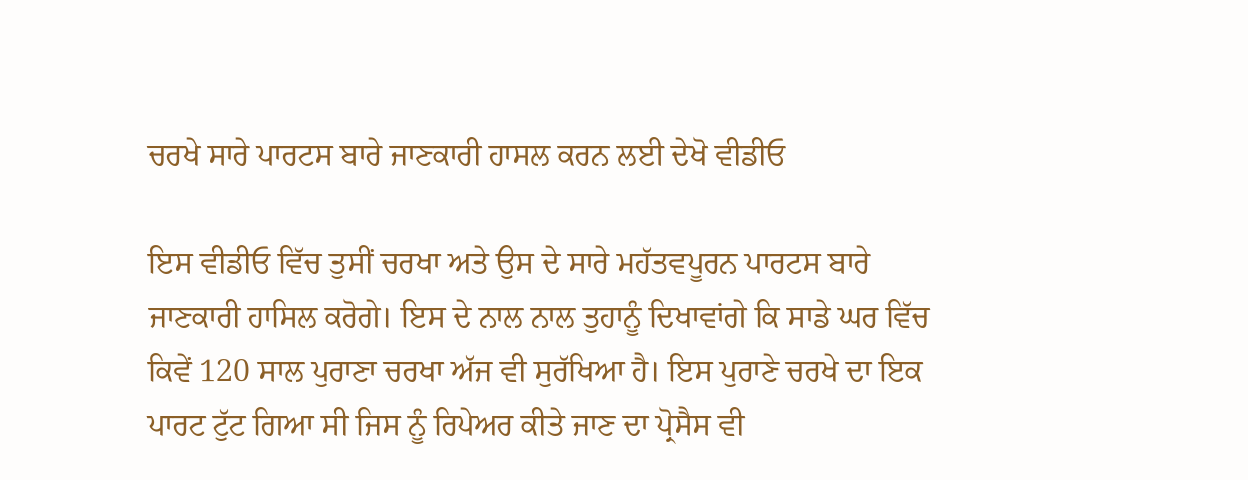ਚਰਖੇ ਸਾਰੇ ਪਾਰਟਸ ਬਾਰੇ ਜਾਣਕਾਰੀ ਹਾਸਲ ਕਰਨ ਲਈ ਦੇਖੋ ਵੀਡੀਓ

ਇਸ ਵੀਡੀਓ ਵਿੱਚ ਤੁਸੀਂ ਚਰਖਾ ਅਤੇ ਉਸ ਦੇ ਸਾਰੇ ਮਹੱਤਵਪੂਰਨ ਪਾਰਟਸ ਬਾਰੇ ਜਾਣਕਾਰੀ ਹਾਸਿਲ ਕਰੋਗੇ। ਇਸ ਦੇ ਨਾਲ ਨਾਲ ਤੁਹਾਨੂੰ ਦਿਖਾਵਾਂਗੇ ਕਿ ਸਾਡੇ ਘਰ ਵਿੱਚ ਕਿਵੇਂ 120 ਸਾਲ ਪੁਰਾਣਾ ਚਰਖਾ ਅੱਜ ਵੀ ਸੁਰੱਖਿਆ ਹੈ। ਇਸ ਪੁਰਾਣੇ ਚਰਖੇ ਦਾ ਇਕ ਪਾਰਟ ਟੁੱਟ ਗਿਆ ਸੀ ਜਿਸ ਨੂੰ ਰਿਪੇਅਰ ਕੀਤੇ ਜਾਣ ਦਾ ਪ੍ਰੋਸੈਸ ਵੀ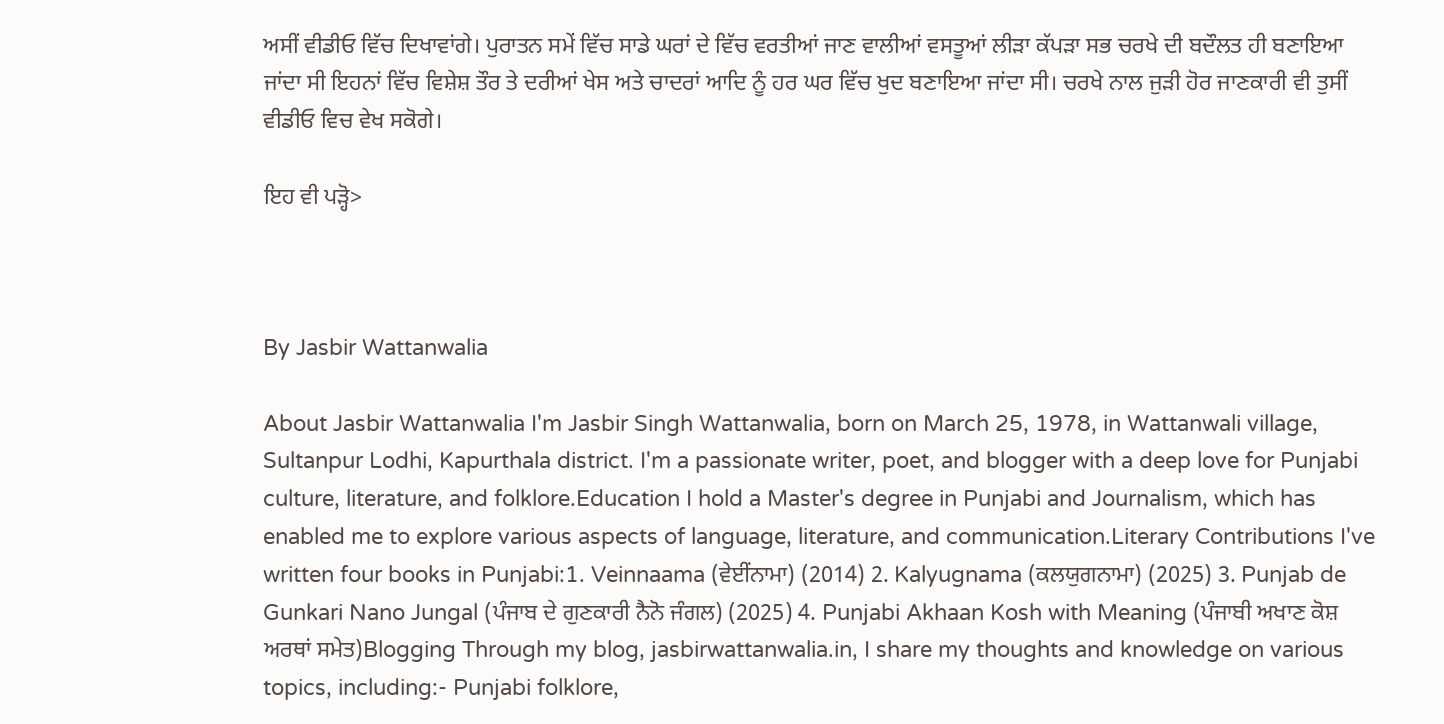ਅਸੀਂ ਵੀਡੀਓ ਵਿੱਚ ਦਿਖਾਵਾਂਗੇ। ਪੁਰਾਤਨ ਸਮੇਂ ਵਿੱਚ ਸਾਡੇ ਘਰਾਂ ਦੇ ਵਿੱਚ ਵਰਤੀਆਂ ਜਾਣ ਵਾਲੀਆਂ ਵਸਤੂਆਂ ਲੀੜਾ ਕੱਪੜਾ ਸਭ ਚਰਖੇ ਦੀ ਬਦੌਲਤ ਹੀ ਬਣਾਇਆ ਜਾਂਦਾ ਸੀ ਇਹਨਾਂ ਵਿੱਚ ਵਿਸ਼ੇਸ਼ ਤੌਰ ਤੇ ਦਰੀਆਂ ਖੇਸ ਅਤੇ ਚਾਦਰਾਂ ਆਦਿ ਨੂੰ ਹਰ ਘਰ ਵਿੱਚ ਖੁਦ ਬਣਾਇਆ ਜਾਂਦਾ ਸੀ। ਚਰਖੇ ਨਾਲ ਜੁੜੀ ਹੋਰ ਜਾਣਕਾਰੀ ਵੀ ਤੁਸੀਂ ਵੀਡੀਓ ਵਿਚ ਵੇਖ ਸਕੋਗੇ।

ਇਹ ਵੀ ਪੜ੍ਹੋ>



By Jasbir Wattanwalia

About Jasbir Wattanwalia I'm Jasbir Singh Wattanwalia, born on March 25, 1978, in Wattanwali village, Sultanpur Lodhi, Kapurthala district. I'm a passionate writer, poet, and blogger with a deep love for Punjabi culture, literature, and folklore.Education I hold a Master's degree in Punjabi and Journalism, which has enabled me to explore various aspects of language, literature, and communication.Literary Contributions I've written four books in Punjabi:1. Veinnaama (ਵੇਈਂਨਾਮਾ) (2014) 2. Kalyugnama (ਕਲਯੁਗਨਾਮਾ) (2025) 3. Punjab de Gunkari Nano Jungal (ਪੰਜਾਬ ਦੇ ਗੁਣਕਾਰੀ ਨੈਨੋ ਜੰਗਲ) (2025) 4. Punjabi Akhaan Kosh with Meaning (ਪੰਜਾਬੀ ਅਖਾਣ ਕੋਸ਼ ਅਰਥਾਂ ਸਮੇਤ)Blogging Through my blog, jasbirwattanwalia.in, I share my thoughts and knowledge on various topics, including:- Punjabi folklore,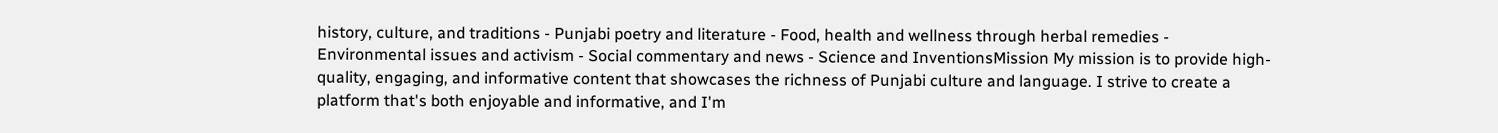history, culture, and traditions - Punjabi poetry and literature - Food, health and wellness through herbal remedies - Environmental issues and activism - Social commentary and news - Science and InventionsMission My mission is to provide high-quality, engaging, and informative content that showcases the richness of Punjabi culture and language. I strive to create a platform that's both enjoyable and informative, and I'm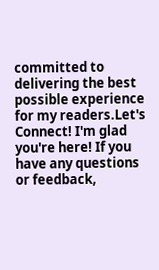committed to delivering the best possible experience for my readers.Let's Connect! I'm glad you're here! If you have any questions or feedback,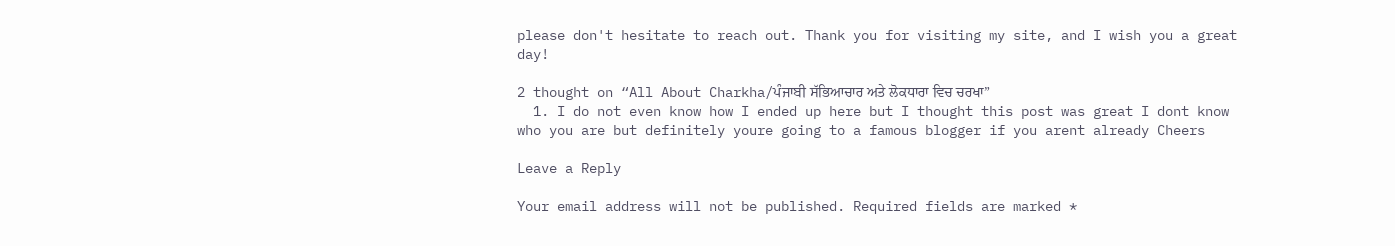please don't hesitate to reach out. Thank you for visiting my site, and I wish you a great day!

2 thought on “All About Charkha/ਪੰਜਾਬੀ ਸੱਭਿਆਚਾਰ ਅਤੇ ਲੋਕਧਾਰਾ ਵਿਚ ਚਰਖਾ”
  1. I do not even know how I ended up here but I thought this post was great I dont know who you are but definitely youre going to a famous blogger if you arent already Cheers

Leave a Reply

Your email address will not be published. Required fields are marked *